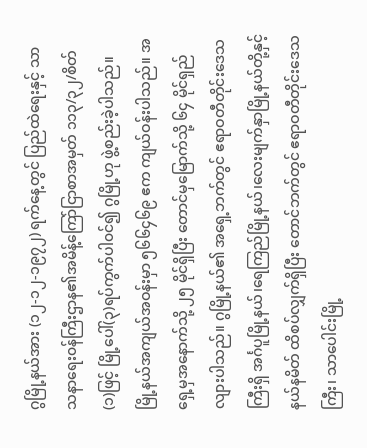ဂွမြို့နယ်အား (၁၂-၁၂-၁၉၇၂) ရက်နေ့တွင် ပြည်ထဲရေးနှင့် သာသနာရေး၀န်ကြီးဌာန၏အမိန့်ကြော်ငြာစာအမှတ် ၁၁၃/၃၂/စိတ် (၁)ဖြင့် မြို့ပေါ်(၃)ရပ်ကွက်ပါ၀င်၍ ဂွမြို့ဟု ဖွဲ့စည်းခဲ့ပါသည်။ မြို့နယ်အကျယ်အဝန်းမှာ ၅၆၆၄၆၉ ဧက ကျယ်ဝန်းပါသည်။ အရှေ့မှအနောက်သို့ ၂၅ မိုင်ရှိပြီး တောင်မှမြောက်သို့ ၆၄ မိုင်ရှည်လျားပါသည်။ ဂွမြို့နယ်၏ အရှေ့ဘက်တွင် ဧရာဝတီတိုင်းဒေသကြီးရှိ အင်္ဂပူမြို့နယ်၊ရေကြည်မြို့နယ်၊လေးမျက်နှာမြို့နယ်တို့နှင့်နယ်နမိတ် ထိစပ်လျှက်ရှိပြီး တောင်ဘက်တွင် ဧရာဝတီတိုင်းဒေသကြီး၊ သာပေါင်းမြို့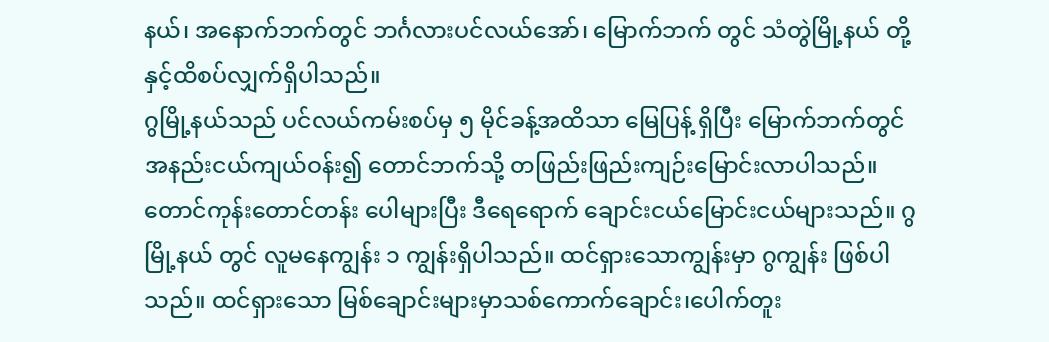နယ်၊ အနောက်ဘက်တွင် ဘင်္ဂလားပင်လယ်အော်၊ မြောက်ဘက် တွင် သံတွဲမြို့နယ် တို့နှင့်ထိစပ်လျှက်ရှိပါသည်။
ဂွမြို့နယ်သည် ပင်လယ်ကမ်းစပ်မှ ၅ မိုင်ခန့်အထိသာ မြေပြန့် ရှိပြီး မြောက်ဘက်တွင် အနည်းငယ်ကျယ်ဝန်း၍ တောင်ဘက်သို့ တဖြည်းဖြည်းကျဉ်းမြောင်းလာပါသည်။ တောင်ကုန်းတောင်တန်း ပေါများပြီး ဒီရေရောက် ချောင်းငယ်မြောင်းငယ်များသည်။ ဂွမြို့နယ် တွင် လူမနေကျွန်း ၁ ကျွန်းရှိပါသည်။ ထင်ရှားသောကျွန်းမှာ ဂွကျွန်း ဖြစ်ပါသည်။ ထင်ရှားသော မြစ်ချောင်းများမှာသစ်ကောက်ချောင်း၊ပေါက်တူး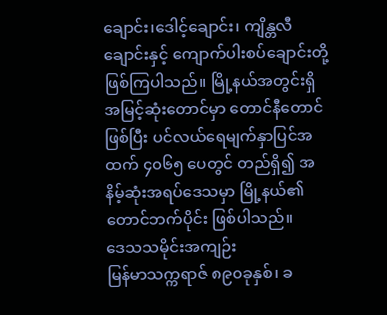ချောင်း၊ဒေါင့်ချောင်း၊ ကျိန္တလီချောင်းနှင့် ကျောက်ပါးစပ်ချောင်းတို့ဖြစ်ကြပါသည်။ မြို့နယ်အတွင်းရှိ အမြင့်ဆုံးတောင်မှာ တောင်နီတောင် ဖြစ်ပြီး ပင်လယ်ရေမျက်နှာပြင်အထက် ၄၀၆၅ ပေတွင် တည်ရှိ၍ အနိမ့်ဆုံးအရပ်ဒေသမှာ မြို့နယ်၏တောင်ဘက်ပိုင်း ဖြစ်ပါသည်။
ဒေသသမိုင်းအကျဉ်း
မြန်မာသက္ကရာဇ် ၈၉၀ခုနှစ်၊ ခ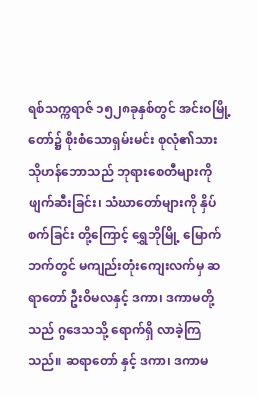ရစ်သက္ကရာဇ် ၁၅၂၈ခုနှစ်တွင် အင်းဝမြို့တော်၌ စိုးစံသောရှမ်းမင်း စုလုံ၏သား သိုဟန်ဘောသည် ဘုရားစေတီများကို ဖျက်ဆီးခြင်း၊ သံဃာတော်များကို နှိပ်စက်ခြင်း တို့ကြောင့် ရွှေဘိုမြို့ မြောက်ဘက်တွင် မကျည်းတုံးကျေးလက်မှ ဆရာတော် ဦးဝိမလနှင့် ဒကာ၊ ဒကာမတို့သည် ဂွဒေသသို့ ရောက်ရှိ လာခဲ့ကြသည်။ ဆရာတော် နှင့် ဒကာ၊ ဒကာမ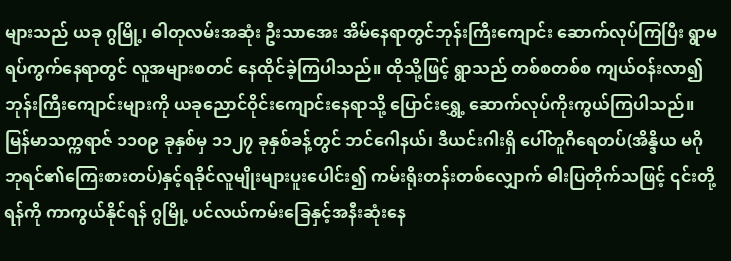များသည် ယခု ဂွမြို့၊ ဓါတုလမ်းအဆုံး ဦးသာအေး အိမ်နေရာတွင်ဘုန်းကြီးကျောင်း ဆောက်လုပ်ကြပြီး ရွာမရပ်ကွက်နေရာတွင် လူအများစတင် နေထိုင်ခဲ့ကြပါသည်။ ထိုသို့ဖြင့် ရွာသည် တစ်စတစ်စ ကျယ်ဝန်းလာ၍ ဘုန်းကြီးကျောင်းများကို ယခုညောင်ဝိုင်းကျောင်းနေရာသို့ ပြောင်းရွှေ့ ဆောက်လုပ်ကိုးကွယ်ကြပါသည်။ မြန်မာသက္ကရာဇ် ၁၁၀၉ ခုနှစ်မှ ၁၁၂၇ ခုနှစ်ခန့်တွင် ဘင်ဂေါနယ်၊ ဒီယင်းဂါးရှိ ပေါ်တူဂီရေတပ်(အိန္ဒိယ မဂိုဘုရင်၏ကြေးစားတပ်)နှင့်ရခိုင်လူမျိုးများပူးပေါင်း၍ ကမ်းရိုးတန်းတစ်လျှောက် ဓါးပြတိုက်သဖြင့် ၎င်းတို့ရန်ကို ကာကွယ်နိုင်ရန် ဂွမြို့ ပင်လယ်ကမ်းခြေနှင့်အနီးဆုံးနေ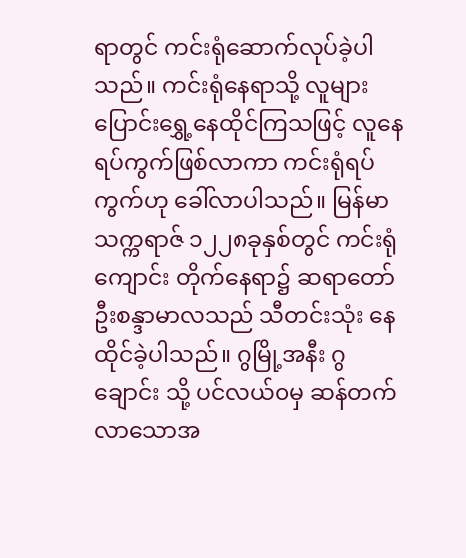ရာတွင် ကင်းရုံဆောက်လုပ်ခဲ့ပါသည်။ ကင်းရုံနေရာသို့ လူများပြောင်းရွှေ့နေထိုင်ကြသဖြင့် လူနေ ရပ်ကွက်ဖြစ်လာကာ ကင်းရုံရပ်ကွက်ဟု ခေါ်လာပါသည်။ မြန်မာ သက္ကရာဇ် ၁၂၂၈ခုနှစ်တွင် ကင်းရုံကျောင်း တိုက်နေရာ၌ ဆရာတော် ဦးစန္ဒာမာလသည် သီတင်းသုံး နေထိုင်ခဲ့ပါသည်။ ဂွမြို့အနီး ဂွချောင်း သို့ ပင်လယ်၀မှ ဆန်တက်လာသောအ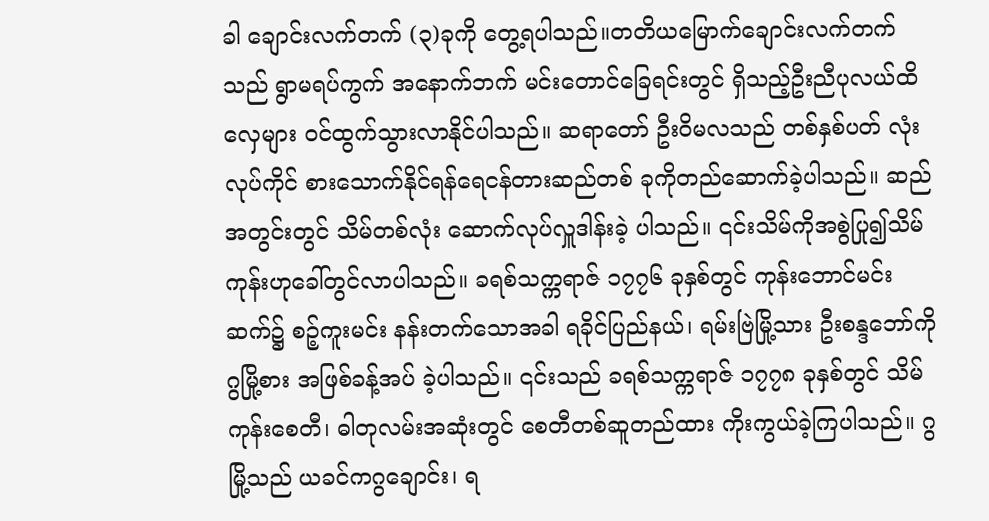ခါ ချောင်းလက်တက် (၃)ခုကို တွေ့ရပါသည်။တတိယမြောက်ချောင်းလက်တက်သည် ရွာမရပ်ကွက် အနောက်ဘက် မင်းတောင်ခြေရင်းတွင် ရှိသည့်ဦးညီပုလယ်ထိလှေများ ၀င်ထွက်သွားလာနိုင်ပါသည်။ ဆရာတော် ဦးဝိမလသည် တစ်နှစ်ပတ် လုံးလုပ်ကိုင် စားသောက်နိုင်ရန်ရေငန်တားဆည်တစ် ခုကိုတည်ဆောက်ခဲ့ပါသည်။ ဆည်အတွင်းတွင် သိမ်တစ်လုံး ဆောက်လုပ်လှူဒါန်းခဲ့ ပါသည်။ ၎င်းသိမ်ကိုအစွဲပြု၍သိမ်ကုန်းဟုခေါ်တွင်လာပါသည်။ ခရစ်သက္ကရာဇ် ၁၇၇၆ ခုနှစ်တွင် ကုန်းဘောင်မင်းဆက်၌ စဉ့်ကူးမင်း နန်းတက်သောအခါ ရခိုင်ပြည်နယ်၊ ရမ်းဗြဲမြို့သား ဦးစန္ဒဘော်ကို ဂွမြို့စား အဖြစ်ခန့်အပ် ခဲ့ပါသည်။ ၎င်းသည် ခရစ်သက္ကရာဇ် ၁၇၇၈ ခုနှစ်တွင် သိမ်ကုန်းစေတီ၊ ဓါတုလမ်းအဆုံးတွင် စေတီတစ်ဆူတည်ထား ကိုးကွယ်ခဲ့ကြပါသည်။ ဂွမြို့သည် ယခင်ကဂွချောင်း၊ ရ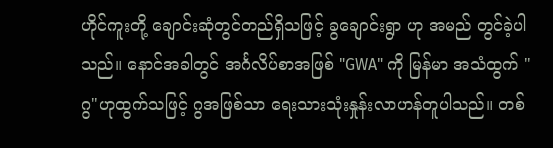ဟိုင်ကူးတို့ ချောင်းဆုံတွင်တည်ရှိသဖြင့် ခွချောင်းရွာ ဟု အမည် တွင်ခဲ့ပါသည်။ နောင်အခါတွင် အင်္ဂလိပ်စာအဖြစ် "GWA" ကို မြန်မာ အသံထွက် "ဂွ"ဟုထွက်သဖြင့် ဂွအဖြစ်သာ ရေးသားသုံးနှုန်းလာဟန်တူပါသည်။ တစ်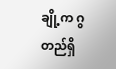ချို့က ဂွတည်ရှိ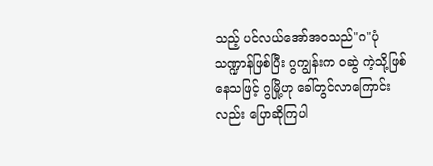သည့် ပင်လယ်အော်အဝသည်"ဂ"ပုံသဏ္ဍာန်ဖြစ်ပြီး ဂွကျွန်းက ဝဆွဲ ကဲ့သို့ဖြစ်နေသဖြင့် ဂွမြို့ဟု ခေါ်တွင်လာကြောင်းလည်း ပြောဆိုကြပါ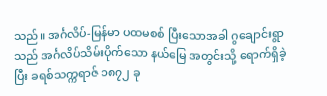သည်။ အင်္ဂလိပ်-မြန်မာ ပထမစစ် ပြီးသောအခါ ဂွချောင်းရွာသည် အင်္ဂလိပ်သိမ်းပိုက်သော နယ်မြေ အတွင်းသို့ ရောက်ရှိခဲ့ပြီး ခရစ်သက္ကရာဇ် ၁၈၇၂ ခု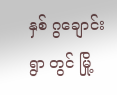နှစ် ဂွချောင်းရွာ တွင် မြို့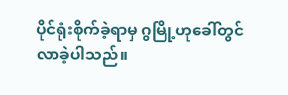ပိုင်ရုံးစိုက်ခဲ့ရာမှ ဂွမြို့ဟုခေါ်တွင်လာခဲ့ပါသည်။